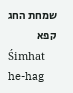שמחת החג קפא
Śimhat he-hag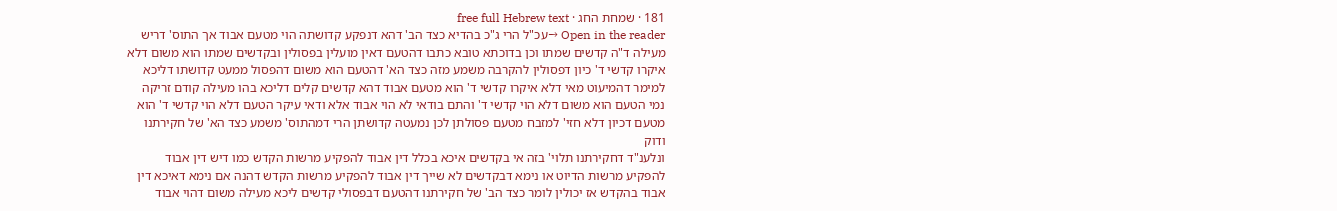181 · שמחת החג · free full Hebrew text
Open in the reader →עכ"ל הרי ג"כ בהדיא כצד הב' דהא דנפקע קדושתה הוי מטעם אבוד אך התוס' דריש מעילה ד"ה קדשים שמתו וכן בדוכתא טובא כתבו דהטעם דאין מועלין בפסולין ובקדשים שמתו הוא משום דלא איקרו קדשי ד' כיון דפסולין להקרבה משמע מזה כצד הא' דהטעם הוא משום דהפסול ממעט קדושתו דליכא למימר דהמיעוט מאי דלא איקרו קדשי ד' הוא מטעם אבוד דהא קדשים קלים דליכא בהו מעילה קודם זריקה נמי הטעם הוא משום דלא הוי קדשי ד' והתם בודאי לא הוי אבוד אלא ודאי עיקר הטעם דלא הוי קדשי ד' הוא מטעם דכיון דלא חזי' למזבח מטעם פסולתן לכן נמעטה קדושתן הרי דמהתוס' משמע כצד הא' של חקירתנו ודוק
ונלענ"ד דחקירתנו תלוי' בזה אי בקדשים איכא בכלל דין אבוד להפקיע מרשות הקדש כמו דיש דין אבוד להפקיע מרשות הדיוט או נימא דבקדשים לא שייך דין אבוד להפקיע מרשות הקדש דהנה אם נימא דאיכא דין אבוד בהקדש אז יכולין לומר כצד הב' של חקירתנו דהטעם דבפסולי קדשים ליכא מעילה משום דהוי אבוד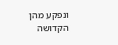ונפקע מהן הקדושה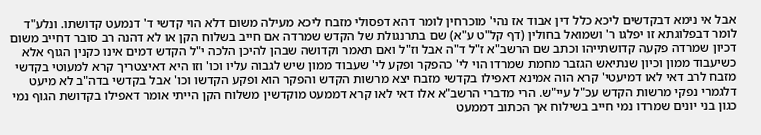אבל אי נימא דבקדשים ליכא כלל דין אבוד אז נהי' מוכרחין לומר דהא דפסולי מזבח ליכא מעילה משום דלא הוי קדשי ד' דנמעט קדושתו. ונלע"ד לומר דבפלוגתא זו יפלגו ר' ושמואל בחולין (דף קל"ט ע"א) שם בתרנגולת של הקדש שמרדה אם חייב בשלוח הקן או לא דהנה רב סובר דחייב משום דכיון שמרדה פקעה קדושתייהו וכתב שם הרשב"א ז"ל ד"ה אבל וז"ל ואם תאמר וקדושה שבהן להיכן הלכה י"ל הקדש דמים אינו כקנין הגוף אלא כשיעבוד ממון וכיון שנתיאש הגזבר מחמת שמרדו הוי לי' כהפקר ופקע לי' שעבוד ממון שיש לגבוה עליו וכו' וזו היא דאיצטריך קרא למעוטי בקדשי מזבח לרב דאי לאו דמיעטי' קרא הוה אמינא דאפילו בקדשי מזבח יצא מרשות הקדש והפקר הוא ופקע הקדשו וכו' אבל בקדשי בדה"ב לא מיעט דלגמרי נפקי מרשות הקדש עכ"ל עיי"ש. הרי מדברי הרשב"א אלו דאי לאו קרא דממעט מוקדשין משלוח הקן הייתי אומר דאפילו בקדושת הגוף נמי כגון בני יונים שמרדו נמי חייב בשילוח אך הכתוב דממעט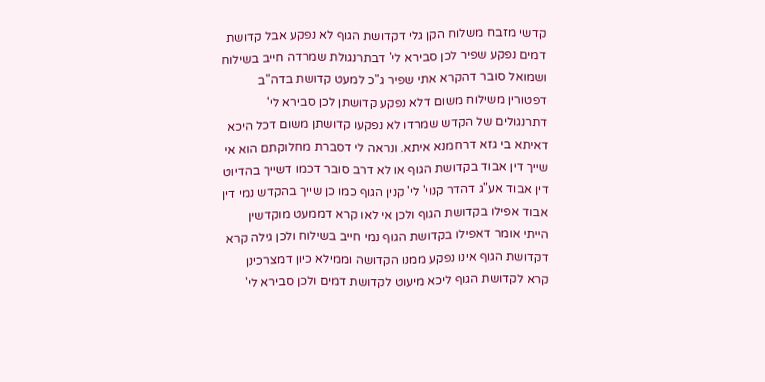קדשי מזבח משלוח הקן גלי דקדושת הגוף לא נפקע אבל קדושת דמים נפקע שפיר לכן סבירא לי' דבתרנגולת שמרדה חייב בשילוח ושמואל סובר דהקרא אתי שפיר ג"כ למעט קדושת בדה"ב דפטורין משילוח משום דלא נפקע קדושתן לכן סבירא לי' דתרנגולים של הקדש שמרדו לא נפקעו קדושתן משום דכל היכא דאיתא בי גזא דרחמנא איתא. ונראה לי דסברת מחלוקתם הוא אי שייך דין אבוד בקדושת הגוף או לא דרב סובר דכמו דשייך בהדיוט דין אבוד אע"ג דהדר קנוי' לי' קנין הגוף כמו כן שייך בהקדש נמי דין אבוד אפילו בקדושת הגוף ולכן אי לאו קרא דממעט מוקדשין הייתי אומר דאפילו בקדושת הגוף נמי חייב בשילוח ולכן גילה קרא דקדושת הגוף אינו נפקע ממנו הקדושה וממילא כיון דמצרכינן קרא לקדושת הגוף ליכא מיעוט לקדושת דמים ולכן סבירא לי'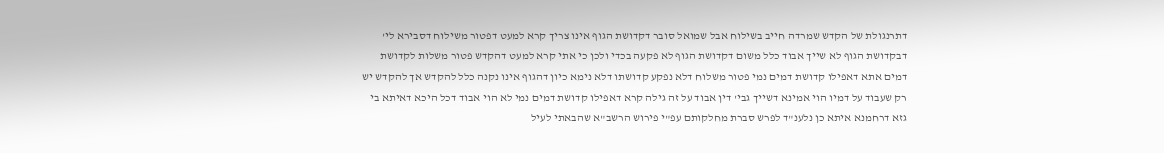דתרנגולת של הקדש שמרדה חייב בשילוח אבל שמואל סובר דקדושת הגוף אינו צריך קרא למעט דפטור משילוח דסבירא לי' דבקדושת הגוף לא שייך אבוד כלל משום דקדושת הגוף לא פקעה בכדי ולכן כי אתי קרא למעט דהקדש פטור משלות לקדושת דמים אתא דאפילו קדושת דמים נמי פטור משלוח דלא נפקע קדושתו דלא נימא כיון דהגוף אינו נקנה כלל להקדש אך להקדש יש רק שעבוד על דמיו הוי אמינא דשייך גבי' דין אבוד על זה גילה קרא דאפילו קדושת דמים נמי לא הוי אבוד דכל היכא דאיתא בי גזא דרחמנא איתא כן נלענ"ד לפרש סברת מחלקותם עפ"י פירוש הרשב"א שהבאתי לעיל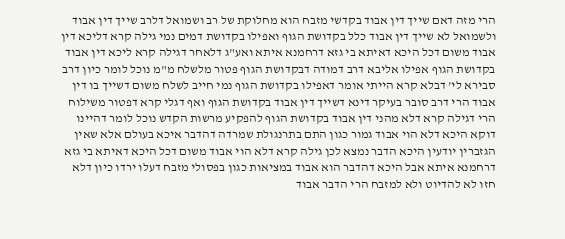הרי מזה דאם שייך דין אבוד בקדשי מזבח הוא מחלוקת של רב ושמואל דלרב שייך דין אבוד ולשמואל לא שייך דין אבוד כלל בקדושת הגוף ואפילו בקדושת דמים נמי גילה קרא דליכא דין אבוד משום דכל היכא דאיתא בי גזא דרחמנא איתא ואע"ג דלאחר דגילה קרא ליכא דין אבוד בקדושת הגוף אפילו אליבא דרב דמודה דבקדושת הגוף פטור מלשלח מ"מ נוכל לומר כיון דרב סבירא לי' דבלא קרא הייתי אומר דאפילו בקדושת הגוף נמי חייב לשלח משום דשייך בו דין אבוד הרי דרב סובר בעיקר דינא דשייך דין אבוד בקדושת הגוף ואף דגלי קרא דפטור משילוח הרי דגילה קרא דלא מהני דין אבוד בקדושת הגוף להפקיע מרשות הקדש נוכל לומר דהיינו דוקא היכא דלא הוי אבוד גמור כגון התם בתרנגולת שמרדה דהדבר איכא בעולם אלא שאין הגזברין יודעין היכא הדבר נמצא לכן גילה קרא דלא הוי אבוד משום דכל היכא דאיתא בי גזא דרחמנא איתא אבל היכא דהדבר הוא אבוד במציאות כגון בפסולי מזבח דעלו ירדו כיון דלא חזו לא להדיוט ולא למזבח הרי הדבר אבוד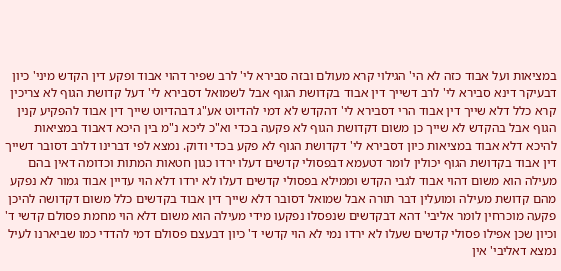במציאות ועל אבוד כזה לא הי' הגילוי קרא מעולם ובזה סבירא לי' לרב שפיר דהוי אבוד ופקע דין הקדש מיני' כיון דבעיקר דינא סבירא לי' לרב דשייך דין אבוד בקדושת הגוף אבל לשמואל דסבירא לי' דעל קדושת הגוף לא צריכין קרא כלל דלא שייך דין אבוד הרי דסבירא לי' דהקדש לא דמי להדיוט אע"ג דבהדיוט שייך דין אבוד להפקיע קנין הגוף אבל בהקדש לא שייך כן משום דקדושת הגוף לא פקעה בכדי וא"כ ליכא נ"מ בין היכא דאבוד במציאות להיכא דלא אבוד במציאות כיון דסבירא לי' דקדושת הגוף לא פקע בכדי ודוק. נמצא לפי דברינו דלרב דסובר דשייך דין אבוד בקדושת הגוף יכולין לומר דטעמא דבפסולי קדשים דעלו ירדו כגון חטאות המתות וכדומה דאין בהם מעילה הוא משום דהוי אבוד לגבי הקדש וממילא בפסולי קדשים דעלו לא ירדו דלא הוי עדיין אבוד גמור לא נפקע מהם קדושת מעילה ומועלין דבר תורה אבל שמואל דסובר דלא שייך דין אבוד בקדשים כלל משום דקדושה להיכן פקעה מוכרחין לומר אליבי' דהא דבקדשים שנפסלו נפקעו מידי מעילה הוא משום דלא הוי מחמת פסולם קדשי ד' וכיון שכן אפילו פסולי קדשים שעלו לא ירדו נמי לא הוי קדשי ד' כיון דבעצם פסולם דמי להדדי כמו שביארנו לעיל נמצא דאליבי' אין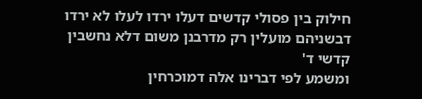חילוק בין פסולי קדשים דעלו ירדו לעלו לא ירדו דבשניהם מועלין רק מדרבנן משום דלא נחשבין קדשי ד'
ומשמע לפי דברינו אלה דמוכרחין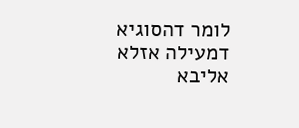לומר דהסוגיא דמעילה אזלא אליבא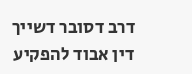דרב דסובר דשייך דין אבוד להפקיע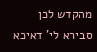מהקדש לכן סבירא לי' דאיכא